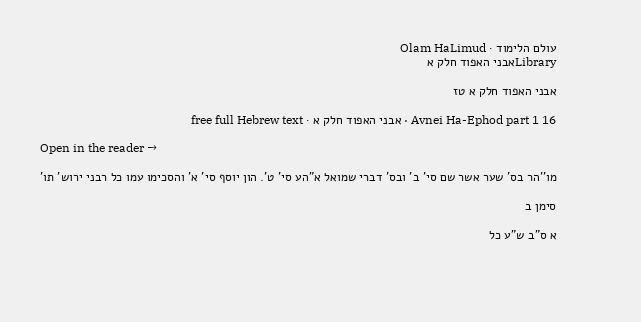עולם הלימוד · Olam HaLimud
Libraryאבני האפוד חלק א

אבני האפוד חלק א טז

Avnei Ha-Ephod part 1 16 · אבני האפוד חלק א · free full Hebrew text

Open in the reader →

מו''הר בס' שער אשר שם סי' ב' ובס' דברי שמואל א"הע סי' ט'. הון יוסף סי' א' והסכימו עמו כל רבני ירוש' תו'

סימן ב

א ס"ב ש"ע כל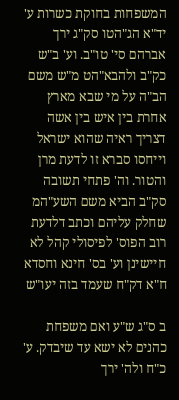המשפחות בחוקת כשרות ע' יד"א הג"הטו סק"ג ירך אברהם סי' טו"ב. וע' ב"ש כק"ב ולהבא"הט מ"ש משם הב"ה על מי שבא מארץ אחרת בין איש בין אשה דצריך ראיה שהוא ישראל וייחסו סברא זו לדעת מרן והטור. וה' פתחי תשובה סק"ב הביא משם השע"המ שחלק עליהם וכתב דלדעת רוב הפוס' לפיסולי קהל לא חיישינן וע' בס' חינא וחסדא ח"א דק"ח שעמד בזה יעו"ש

ב ס"ג ש"ע ואם משפחת כהנים לא ישא עד שיבדק. ע' כ"ח ולה' ירך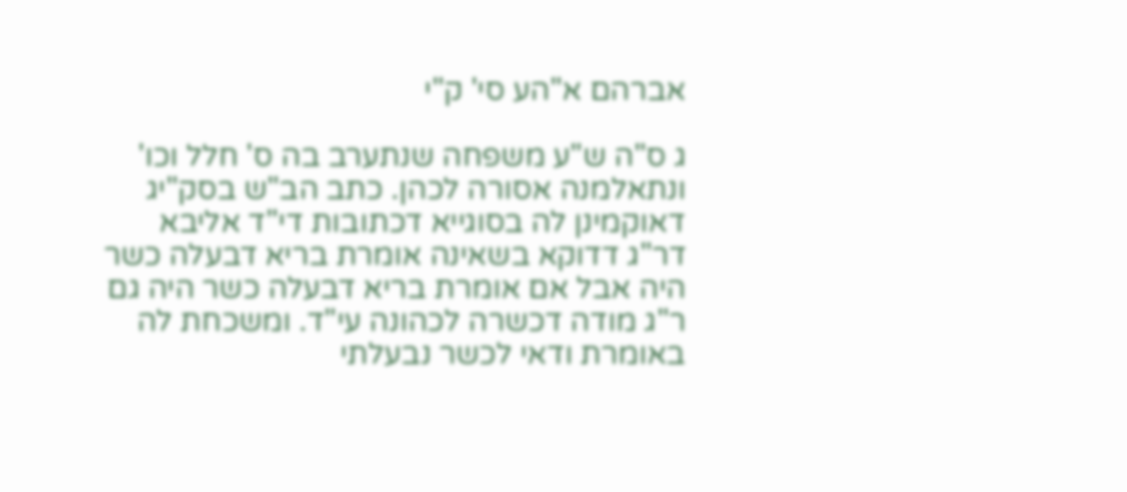אברהם א"הע סי' ק"י

ג ס"ה ש"ע משפחה שנתערב בה ס' חלל וכו' ונתאלמנה אסורה לכהן. כתב הב"ש בסק"יג דאוקמינן לה בסוגייא דכתובות די"ד אליבא דר"ג דדוקא בשאינה אומרת בריא דבעלה כשר היה אבל אם אומרת בריא דבעלה כשר היה גם ר"ג מודה דכשרה לכהונה עי"ד. ומשכחת לה באומרת ודאי לכשר נבעלתי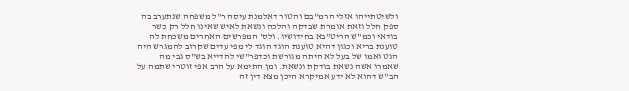ולשיטתייהו אזלי הרמ"בם והטור דאלמנת עיסה ר"ל משפחה שנתערב בה ספק חלל וזאת אומרת שבדקה והלכה ונשאת לאיש שאינו חלל רק כשר בודאי וכמ"ש הריט"בא בחידושיו. ולס' המפרשים האחרים משכחת לה טוענת בריא וכגון דהיא טוענת הוגד הוגד לי מפי עדים שקרוב להמגרש היה הגט ואמו של בעל לא היתה מגורשת וכדפר"שי להדייא בש"ס גבי מה שאמרו אשה נשאת בודקת ונשאת. ומן התימא על הרב אפי זוטרי שתמה על הב"ש דהוא לא ידע אמיקרא היכן מצא דין זה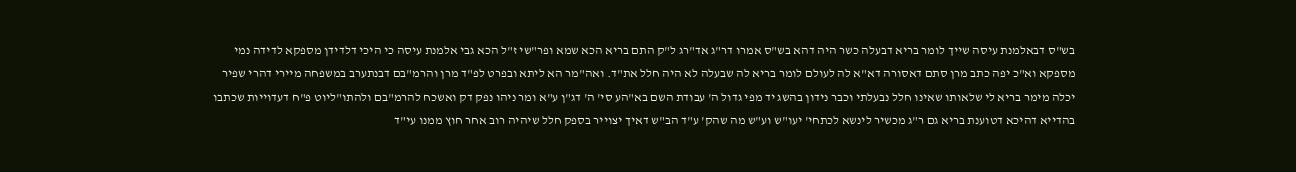בש"ס דבאלמנת עיסה שייך לומר בריא דבעלה כשר היה דהא בש"ס אמרו דר"ג אד"רג ל"ק התם בריא הכא שמא ופר"שי ז"ל הכא גבי אלמנת עיסה כי היכי דלדידן מספקא לדידה נמי מספקא וא"כ יפה כתב מרן סתם דאסורה דא"א לה לעולם לומר בריא לה שבעלה לא היה חלל את"ד. ואה"מר הא ליתא ובפרט לפ"ד מרן והרמ"בם דבנתערב במשפחה מיירי דהרי שפיר יכלה מימר בריא לי שלאותו שאינו חלל נבעלתי וכבר נידון בהשג יד מפי גדול ה' עבודת השם בא"הע סי' ה' דג"ן ע"א ומר ניהו נפק דק ואשכח להרמ"בם ולהתו"ליוט פ"ח דעדוייות שכתבו בהדייא דהיכא דטוענת בריא גם ר"ג מכשיר לינשא לכתחי' יעו"ש וע"ש מה שהק' ע"ד הב"ש דאיך יצוייר בספק חלל שיהיה רוב אחר חוץ ממנו עי"ד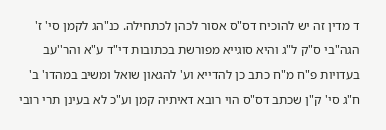ד מדין זה יש להוכיח דס"ס אסור לכהן לכתחילה. כנ"הג לקמן סי' ז' הגה"בי ס"ק ל"ג והיא סוגייא מפורשת בכתובות די"ד ע"א והר''עב בעדויות פ"ח מ"ח כתב כן להדייא וע' להגאון שואל ומשיב במהדו' ב' ח"ג סי' ק"ן שכתב דס"ס הוי רובא דאיתיה קמן וע"כ לא בעינן תרי רובי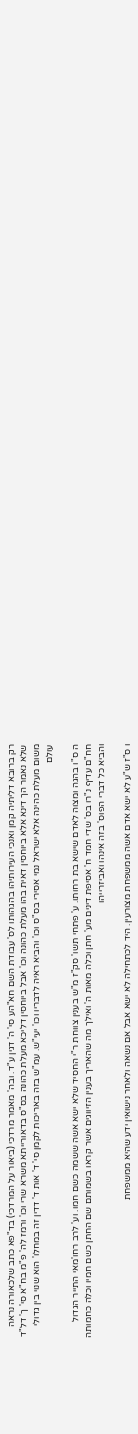רק ברובא דליתיה קמן ואנכי העירותיהו בהגהותו לס' עבודת השם חא"הע סי' ה' דגין ע"ד. ובה' מאמר מרדכי (ביאור על המרדכי) בד"פא כתב שלכאורה נראה שלא נאמר הך דינא אלא ביוחסין דאית בהו מעלת כהונה וכו' אבל ביוחסין דליכא מעלת כהונה בס"ס בדאורייתא משרא שרי וכו' ורמז לה' פ"מ בח"א סי' ך' דל"ד משום מעלת כהינה אלא ישראל נמי אסירי בס"ס וכו' והביא ראיה לדבריו וכו' יעי"ש. עמ"ש בזה באריכות לקמן סי' ד' אות ד' דדין זה במחלו' הוא שנוי בין גדולי עולם

ה ס"ו בהגה ומצוה לאדם שישא בת רחותו. ע' פתחי תשו' סק"ז מ"ש בענין צווחת ר"י החסיד שלא ישא אשה ששמה כשם חמו. וע' לרב רחו'מאי התייר הגדול חח"ם עדיף נ"רו בס' שדי חמד ח' אסיפת דינים מע' חתן וכלה מאות ה' ואילך מה שהאריך בענין הזיווגים אשר קראו בשמותם שם החתן כשם חמיו וכלה כחמותה והביא כל דברי הפוס' בזה אינהו ואביזרייהו

ו ס"ז ש"ע לא ישא אדם אשה ממשפחת מצורעין. היד לכתחילה לא ישא אבל אם נשאה ולאחר נישואין ידע שהיא ממשפחת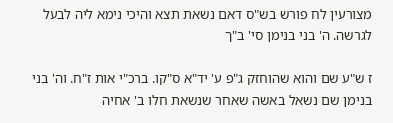מצורעין לח פורש בש"ס דאם נשאת תצא והיכי נימא ליה לבעל לגרשה. ה' בני בנימן סי' ב"ך

ז ש"ע שם והוא שהוחזק ג"פ ע' יד"א ס"קו. ברכ"י אות ז"ח. וה' בני בנימן שם נשאל באשה שאחר שנשאת חלו ב' אחיה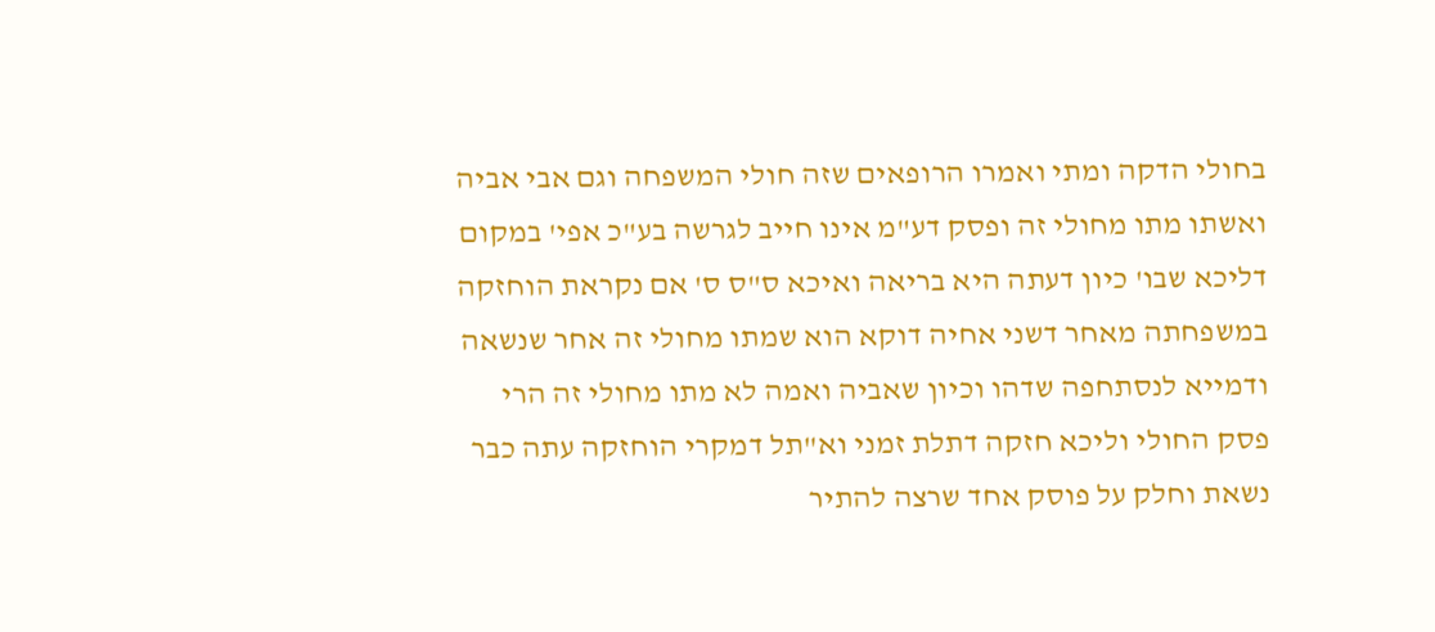בחולי הדקה ומתי ואמרו הרופאים שזה חולי המשפחה וגם אבי אביה ואשתו מתו מחולי זה ופסק דע"מ אינו חייב לגרשה בע"כ אפי' במקום דליכא שבו' כיון דעתה היא בריאה ואיכא ס"ס ס' אם נקראת הוחזקה במשפחתה מאחר דשני אחיה דוקא הוא שמתו מחולי זה אחר שנשאה ודמייא לנסתחפה שדהו וכיון שאביה ואמה לא מתו מחולי זה הרי פסק החולי וליכא חזקה דתלת זמני וא"תל דמקרי הוחזקה עתה כבר נשאת וחלק על פוסק אחד שרצה להתיר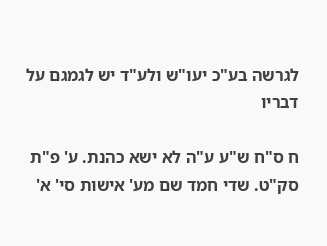לגרשה בע"כ יעו"ש ולע"ד יש לגמגם על דבריו

ח ס"ח ש"ע ע"ה לא ישא כהנת. ע' פ"ת סק"ט. שדי חמד שם מע' אישות סי' א'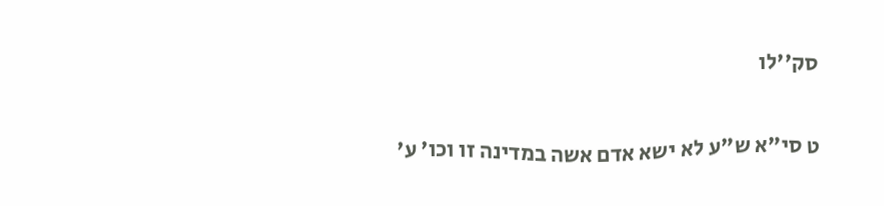סק''לו

ט סי"א ש"ע לא ישא אדם אשה במדינה זו וכו' ע'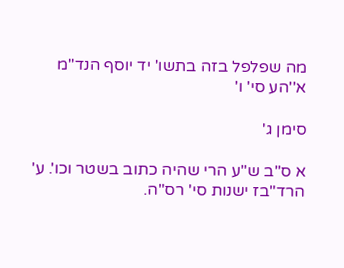מה שפלפל בזה בתשו' יד יוסף הנד"מ א''הע סי' ו'

סימן ג'

א ס"ב ש"ע הרי שהיה כתוב בשטר וכו'. ע' הרד"בז ישנות סי' רס"ה.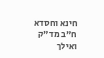חינא וחסדא ח"ב מד"ק ואילך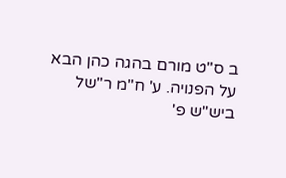ב ס"ט מורם בהגה כהן הבא על הפנויה. ע' ח"מ ר"של ביש"ש פ'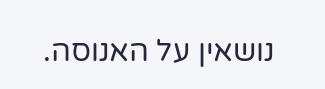נושאין על האנוסה.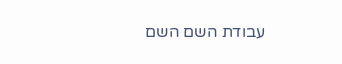עבודת השם השם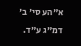א"הע סי' ב' דמ"ג ע"ד.